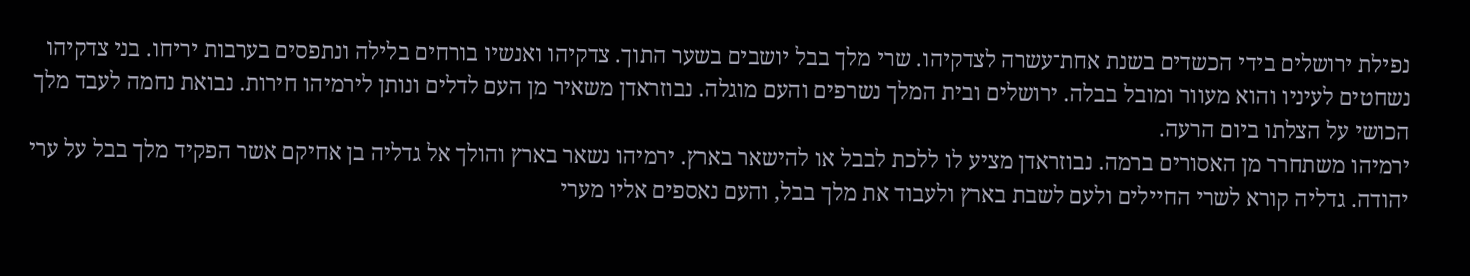נפילת ירושלים בידי הכשדים בשנת אחת־עשרה לצדקיהו. שרי מלך בבל יושבים בשער התוך. צדקיהו ואנשיו בורחים בלילה ונתפסים בערבות יריחו. בני צדקיהו נשחטים לעיניו והוא מעוור ומובל בבלה. ירושלים ובית המלך נשרפים והעם מוגלה. נבוזראדן משאיר מן העם לדלים ונותן לירמיהו חירות. נבואת נחמה לעבד מלך הכושי על הצלתו ביום הרעה.
ירמיהו משתחרר מן האסורים ברמה. נבוזראדן מציע לו ללכת לבבל או להישאר בארץ. ירמיהו נשאר בארץ והולך אל גדליה בן אחיקם אשר הפקיד מלך בבל על ערי יהודה. גדליה קורא לשרי החיילים ולעם לשבת בארץ ולעבוד את מלך בבל, והעם נאספים אליו מערי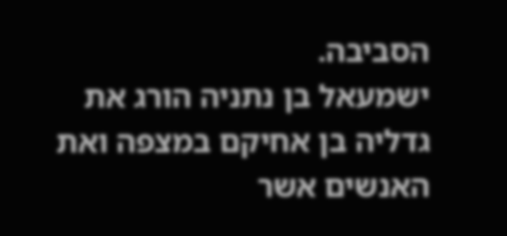הסביבה.
ישמעאל בן נתניה הורג את גדליה בן אחיקם במצפה ואת האנשים אשר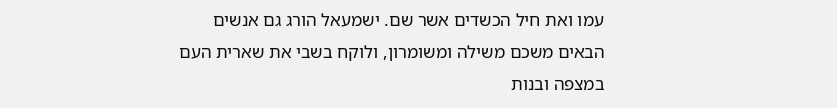עמו ואת חיל הכשדים אשר שם. ישמעאל הורג גם אנשים הבאים משכם משילה ומשומרון, ולוקח בשבי את שארית העם במצפה ובנות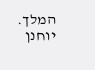המלך.
יוחנן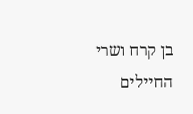בן קרח ושרי החיילים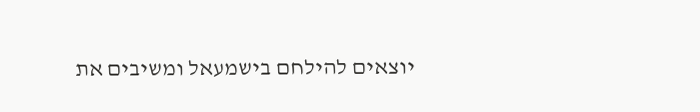יוצאים להילחם בישמעאל ומשיבים את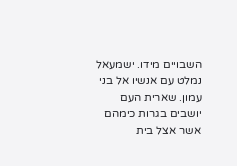השבויים מידו. ישמעאל נמלט עם אנשיו אל בני עמון. שארית העם יושבים בגרות כימהם אשר אצל בית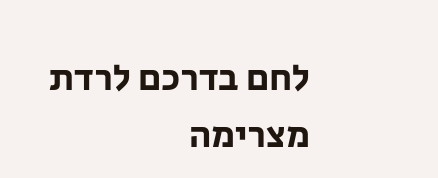לחם בדרכם לרדת מצרימה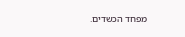מפחד הכשדים.